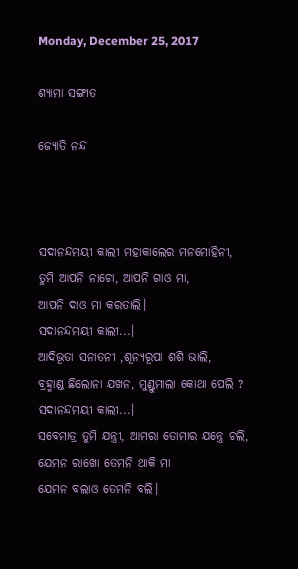Monday, December 25, 2017

ଶ୍ୟାମା ସଙ୍ଗୀତ

ଜ୍ୟୋତି ନନ୍ଦ



ସଦାନନ୍ଦମୟୀ କାଲୀ ମହାକାଲେର ମନମୋହିନୀ,
ତୁମି ଆପନି ନାଚୋ, ଆପନି ଗାଓ ମା,
ଆପନି ଦାଓ ମା କରତାଲି।
ସଦାନନ୍ଦମୟୀ କାଲୀ...।
ଆଦିଭୂତା ସନାତନୀ ,ଶୂନ୍ୟରୂପା ଶଶି ଭାଲି,
ବ୍ରହ୍ମାଣ୍ଡ ଛିଲୋନା ଯଖନ, ମୁଣ୍ଡୁମାଲା କୋଥା ପେଲି ?
ସଦାନନ୍ଦମୟୀ କାଲୀ...।
ସବେମାତ୍ର ତୁମି ଯନ୍ତ୍ରୀ, ଆମରା ତୋମାର ଯନ୍ତ୍ରେ ଚଲି,
ଯେମନ ରାଖୋ ତେମନି ଥାକି ମା
ଯେମନ ବଲାଓ ତେମନି ବଲି।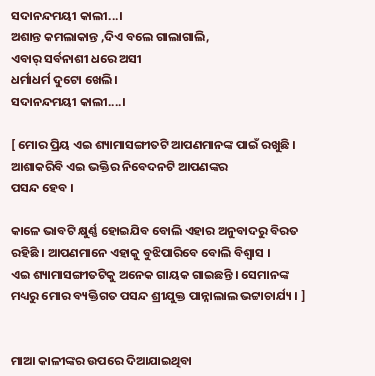ସଦାନନ୍ଦମୟୀ କାଲୀ...।
ଅଶାନ୍ତ କମଲାକାନ୍ତ ,ଦିଏ ବଲେ ଗାଲାଗାଲି,
ଏବାର୍ ସର୍ବନାଶୀ ଧରେ ଅସୀ
ଧର୍ମାଧର୍ମ ଦୁଟୋ ଖେଲି।
ସଦାନନ୍ଦମୟୀ କାଲୀ....।

[ ମୋର ପ୍ରିୟ ଏଇ ଶ୍ୟାମାସଙ୍ଗୀତଟି ଆପଣମାନଙ୍କ ପାଇଁ ରଖୁଛି । ଆଶାକରିବି ଏଇ ଭକ୍ତିର ନିବେଦନଟି ଆପଣଙ୍କର
ପସନ୍ଦ ହେବ ।

କାଳେ ଭାବଟି କ୍ଷୁର୍ଣ୍ଣ ହୋଇଯିବ ବୋଲି ଏହାର ଅନୁବାଦରୁ ବିରତ ରହିଛି । ଆପଣମାନେ ଏହାକୁ ବୁଝିପାରିବେ ବୋଲି ବିଶ୍ୱାସ ।
ଏଇ ଶ୍ୟାମାସଙ୍ଗୀତଟିକୁ ଅନେକ ଗାୟକ ଗାଇଛନ୍ତି । ସେମାନଙ୍କ ମଧ୍ୟରୁ ମୋର ବ୍ୟକ୍ତିଗତ ପସନ୍ଦ ଶ୍ରୀଯୁକ୍ତ ପାନ୍ନାଲାଲ ଭଟ୍ଟାଚାର୍ଯ୍ୟ । ]


ମାଆ କାଳୀଙ୍କର ଉପରେ ଦିଆଯାଇଥିବା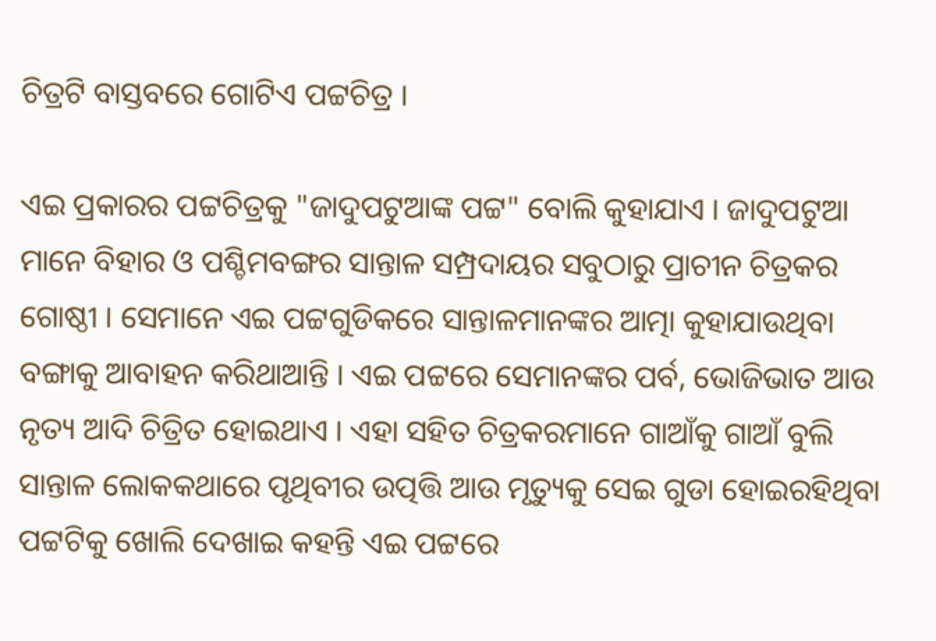ଚିତ୍ରଟି ବାସ୍ତବରେ ଗୋଟିଏ ପଟ୍ଟଚିତ୍ର ।

ଏଇ ପ୍ରକାରର ପଟ୍ଟଚିତ୍ରକୁ "ଜାଦୁପଟୁଆଙ୍କ ପଟ୍ଟ" ବୋଲି କୁହାଯାଏ । ଜାଦୁପଟୁଆ ମାନେ ବିହାର ଓ ପଶ୍ଚିମବଙ୍ଗର ସାନ୍ତାଳ ସମ୍ପ୍ରଦାୟର ସବୁଠାରୁ ପ୍ରାଚୀନ ଚିତ୍ରକର ଗୋଷ୍ଠୀ । ସେମାନେ ଏଇ ପଟ୍ଟଗୁଡିକରେ ସାନ୍ତାଳମାନଙ୍କର ଆତ୍ମା କୁହାଯାଉଥିବା ବଙ୍ଗାକୁ ଆବାହନ କରିଥାଆନ୍ତି । ଏଇ ପଟ୍ଟରେ ସେମାନଙ୍କର ପର୍ବ, ଭୋଜିଭାତ ଆଉ ନୃତ୍ୟ ଆଦି ଚିତ୍ରିତ ହୋଇଥାଏ । ଏହା ସହିତ ଚିତ୍ରକରମାନେ ଗାଆଁକୁ ଗାଆଁ ବୁଲି ସାନ୍ତାଳ ଲୋକକଥାରେ ପୃଥିବୀର ଉତ୍ପତ୍ତି ଆଉ ମୃତ୍ୟୁକୁ ସେଇ ଗୁଡା ହୋଇରହିଥିବା ପଟ୍ଟଟିକୁ ଖୋଲି ଦେଖାଇ କହନ୍ତି ଏଇ ପଟ୍ଟରେ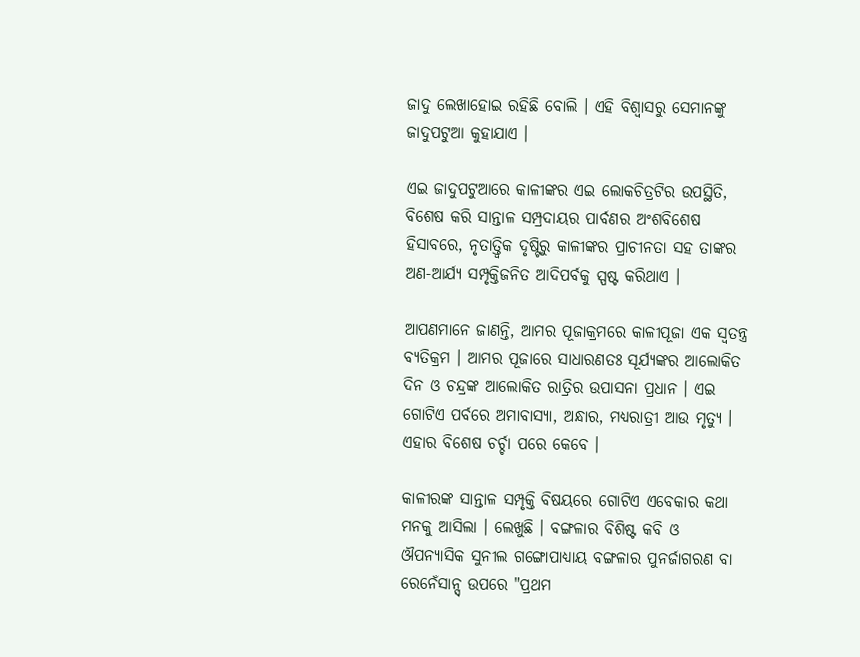ଜାଦୁ ଲେଖାହୋଇ ରହିଛି ବୋଲି । ଏହି ବିଶ୍ୱାସରୁ ସେମାନଙ୍କୁ ଜାଦୁପଟୁଆ କୁହାଯାଏ ।

ଏଇ ଜାଦୁପଟୁଆରେ କାଳୀଙ୍କର ଏଇ ଲୋକଚିତ୍ରଟିର ଉପସ୍ଥିତି, ବିଶେଷ କରି ସାନ୍ତାଳ ସମ୍ପ୍ରଦାୟର ପାର୍ବଣର ଅଂଶବିଶେଷ ହିସାବରେ, ନୃତାତ୍ତ୍ୱିକ ଦୃଷ୍ଟିରୁ କାଳୀଙ୍କର ପ୍ରାଚୀନତା ସହ ତାଙ୍କର ଅଣ-ଆର୍ଯ୍ୟ ସମ୍ପୃକ୍ତିଜନିତ ଆଦିପର୍ବକୁ ସ୍ପଷ୍ଟ କରିଥାଏ ।

ଆପଣମାନେ ଜାଣନ୍ତି, ଆମର ପୂଜାକ୍ରମରେ କାଳୀପୂଜା ଏକ ସ୍ୱତନ୍ତ୍ର ବ୍ୟତିକ୍ରମ । ଆମର ପୂଜାରେ ସାଧାରଣତଃ ସୂର୍ଯ୍ୟଙ୍କର ଆଲୋକିତ ଦିନ ଓ ଚନ୍ଦ୍ରଙ୍କ ଆଲୋକିତ ରାତ୍ରିର ଉପାସନା ପ୍ରଧାନ । ଏଇ ଗୋଟିଏ ପର୍ବରେ ଅମାବାସ୍ୟା, ଅନ୍ଧାର, ମଧ୍ୟରାତ୍ରୀ ଆଉ ମୃତ୍ୟୁ । ଏହାର ବିଶେଷ ଚର୍ଚ୍ଚା ପରେ କେବେ ।

କାଳୀରଙ୍କ ସାନ୍ତାଳ ସମ୍ପୃକ୍ତି ବିଷୟରେ ଗୋଟିଏ ଏବେକାର କଥା ମନକୁ ଆସିଲା । ଲେଖୁଛି । ବଙ୍ଗଳାର ବିଶିଷ୍ଟ କବି ଓ ଔପନ୍ୟାସିକ ସୁନୀଲ ଗଙ୍ଗୋପାଧ୍ୟାୟ ବଙ୍ଗଳାର ପୁନର୍ଜାଗରଣ ବା ରେନେଁସାନ୍ସ୍ ଉପରେ "ପ୍ରଥମ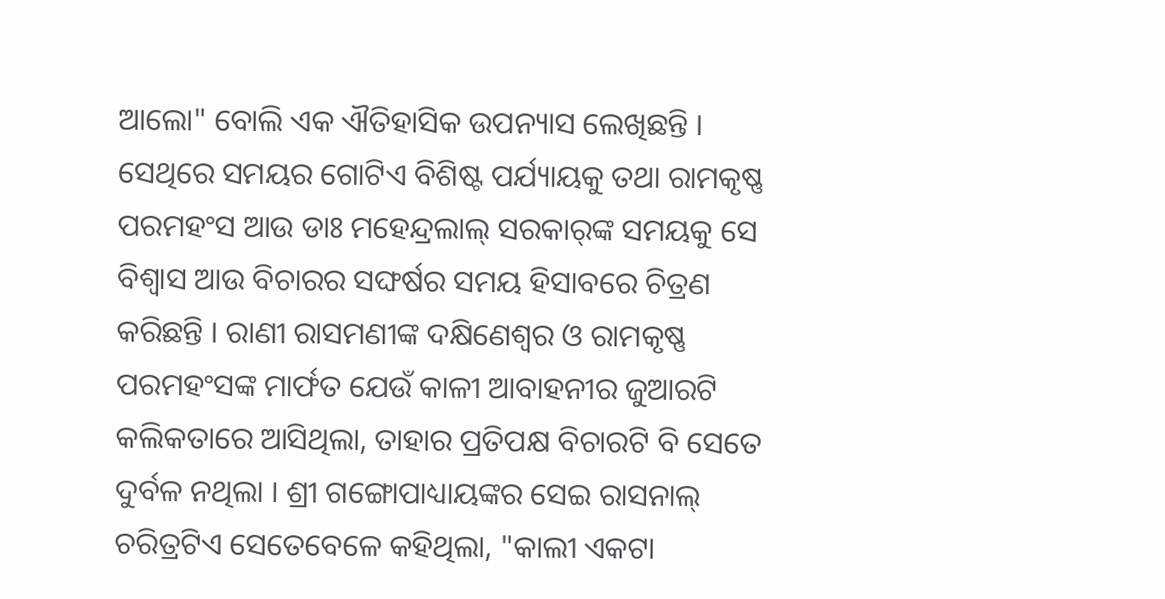ଆଲୋ" ବୋଲି ଏକ ଐତିହାସିକ ଉପନ୍ୟାସ ଲେଖିଛନ୍ତି । ସେଥିରେ ସମୟର ଗୋଟିଏ ବିଶିଷ୍ଟ ପର୍ଯ୍ୟାୟକୁ ତଥା ରାମକୃଷ୍ଣ ପରମହଂସ ଆଉ ଡାଃ ମହେନ୍ଦ୍ରଲାଲ୍ ସରକାର୍‌ଙ୍କ ସମୟକୁ ସେ ବିଶ୍ୱାସ ଆଉ ବିଚାରର ସଙ୍ଘର୍ଷର ସମୟ ହିସାବରେ ଚିତ୍ରଣ କରିଛନ୍ତି । ରାଣୀ ରାସମଣୀଙ୍କ ଦକ୍ଷିଣେଶ୍ୱର ଓ ରାମକୃଷ୍ଣ ପରମହଂସଙ୍କ ମାର୍ଫତ ଯେଉଁ କାଳୀ ଆବାହନୀର ଜୁଆରଟି କଲିକତାରେ ଆସିଥିଲା, ତାହାର ପ୍ରତିପକ୍ଷ ବିଚାରଟି ବି ସେତେ ଦୁର୍ବଳ ନଥିଲା । ଶ୍ରୀ ଗଙ୍ଗୋପାଧ୍ୟାୟଙ୍କର ସେଇ ରାସନାଲ୍ ଚରିତ୍ରଟିଏ ସେତେବେଳେ କହିଥିଲା, "କାଲୀ ଏକଟା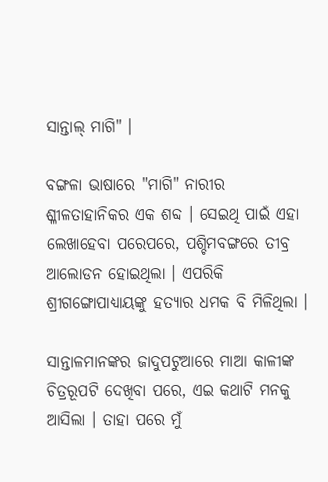ସାନ୍ତାଲ୍ ମାଗି" ।

ବଙ୍ଗଳା ଭାଷାରେ "ମାଗି" ନାରୀର ଶ୍ଳୀଳତାହାନିକର ଏକ ଶବ୍ଦ । ସେଇଥି ପାଇଁ ଏହା ଲେଖାହେବା ପରେପରେ, ପଶ୍ଚିମବଙ୍ଗରେ ତୀବ୍ର ଆଲୋଡନ ହୋଇଥିଲା । ଏପରିକି ଶ୍ରୀଗଙ୍ଗୋପାଧ୍ୟାୟଙ୍କୁ ହତ୍ୟାର ଧମକ ବି ମିଳିଥିଲା ।

ସାନ୍ତାଳମାନଙ୍କର ଜାଦୁପଟୁଆରେ ମାଆ କାଳୀଙ୍କ ଚିତ୍ରରୂପଟି ଦେଖିବା ପରେ, ଏଇ କଥାଟି ମନକୁ ଆସିଲା । ତାହା ପରେ ମୁଁ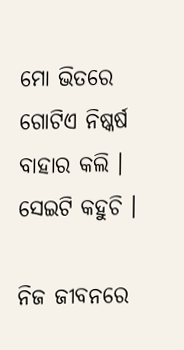ମୋ ଭିତରେ ଗୋଟିଏ ନିଷ୍କର୍ଷ ବାହାର କଲି । ସେଇଟି କହୁଚି ।

ନିଜ ଜୀବନରେ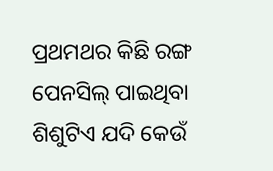ପ୍ରଥମଥର କିଛି ରଙ୍ଗ ପେନସିଲ୍ ପାଇଥିବା ଶିଶୁଟିଏ ଯଦି କେଉଁ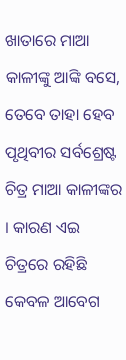ଖାତାରେ ମାଆ କାଳୀଙ୍କୁ ଆଙ୍କି ବସେ, ତେବେ ତାହା ହେବ ପୃଥିବୀର ସର୍ବଶ୍ରେଷ୍ଟ ଚିତ୍ର ମାଆ କାଳୀଙ୍କର । କାରଣ ଏଇ ଚିତ୍ରରେ ରହିଛି କେବଳ ଆବେଗ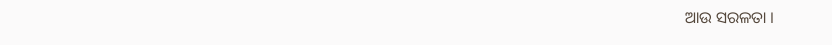ଆଉ ସରଳତା ।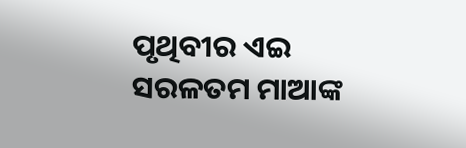ପୃଥିବୀର ଏଇ ସରଳତମ ମାଆଙ୍କ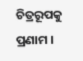ଚିତ୍ରରୂପକୁ ପ୍ରଣାମ ।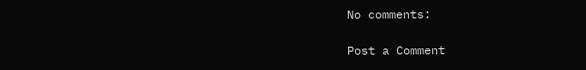No comments:

Post a Comment